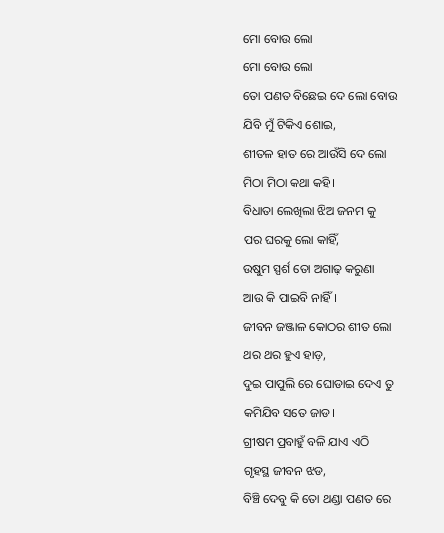ମୋ ବୋଉ ଲୋ
ମୋ ବୋଉ ଲୋ
ତୋ ପଣତ ବିଛେଇ ଦେ ଲୋ ବୋଉ
ଯିବି ମୁଁ ଟିକିଏ ଶୋଇ,
ଶୀତଳ ହାତ ରେ ଆଉଁସି ଦେ ଲୋ
ମିଠା ମିଠା କଥା କହି।
ବିଧାତା ଲେଖିଲା ଝିଅ ଜନମ କୁ
ପର ଘରକୁ ଲୋ କାହିଁ,
ଉଷୁମ ସ୍ପର୍ଶ ତୋ ଅଗାଢ଼ କରୁଣା
ଆଉ କି ପାଇବି ନାହିଁ।
ଜୀବନ ଜଞ୍ଜାଳ କୋଠର ଶୀତ ଲୋ
ଥର ଥର ହୁଏ ହାଡ଼,
ଦୁଇ ପାପୁଲି ରେ ଘୋଡାଇ ଦେଏ ତୁ
କମିଯିବ ସତେ ଜାଡ।
ଗ୍ରୀଷମ ପ୍ରବାହୁଁ ବଳି ଯାଏ ଏଠି
ଗୃହସ୍ଥ ଜୀବନ ଝଡ,
ବିଞ୍ଚି ଦେବୁ କି ତୋ ଥଣ୍ଡା ପଣତ ରେ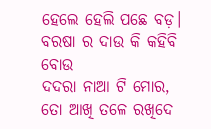ହେଲେ ହେଲି ପଛେ ବଡ଼।
ବରଷା ର ଦାଉ କି କହିବି ବୋଉ
ଦଦରା ନାଆ ଟି ମୋର,
ତୋ ଆଖି ତଳେ ରଖିଦେ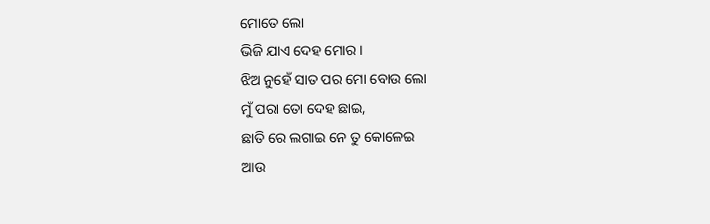ମୋତେ ଲୋ
ଭିଜି ଯାଏ ଦେହ ମୋର।
ଝିଅ ନୁହେଁ ସାତ ପର ମୋ ବୋଉ ଲୋ
ମୁଁ ପରା ତୋ ଦେହ ଛାଇ,
ଛାତି ରେ ଲଗାଇ ନେ ତୁ କୋଳେଇ
ଆଉ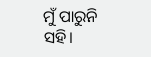ମୁଁ ପାରୁନି ସହି।